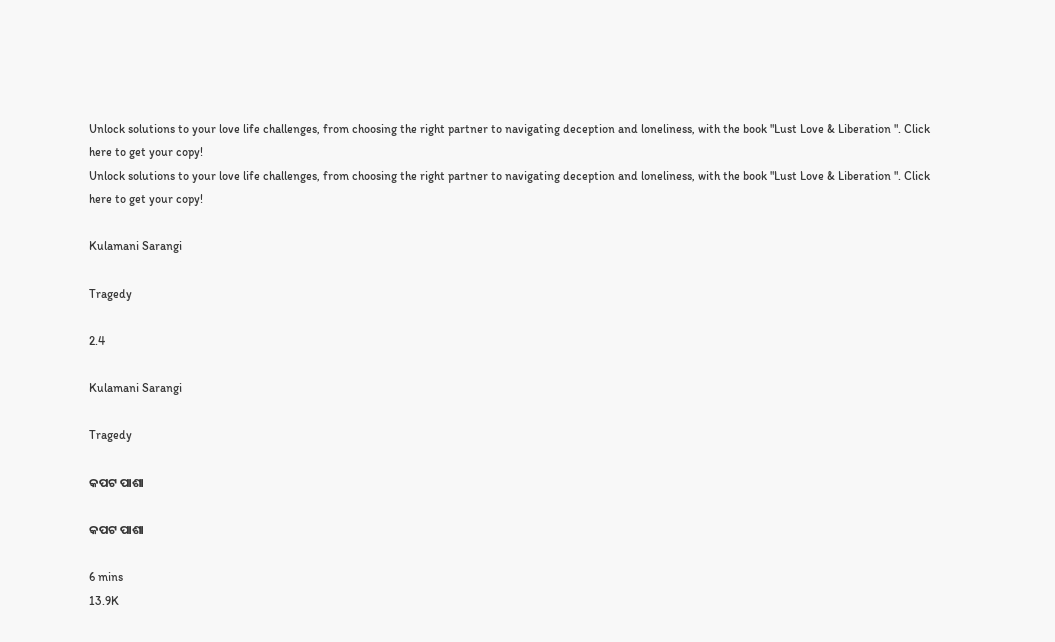Unlock solutions to your love life challenges, from choosing the right partner to navigating deception and loneliness, with the book "Lust Love & Liberation ". Click here to get your copy!
Unlock solutions to your love life challenges, from choosing the right partner to navigating deception and loneliness, with the book "Lust Love & Liberation ". Click here to get your copy!

Kulamani Sarangi

Tragedy

2.4

Kulamani Sarangi

Tragedy

କପଟ ପାଶା

କପଟ ପାଶା

6 mins
13.9K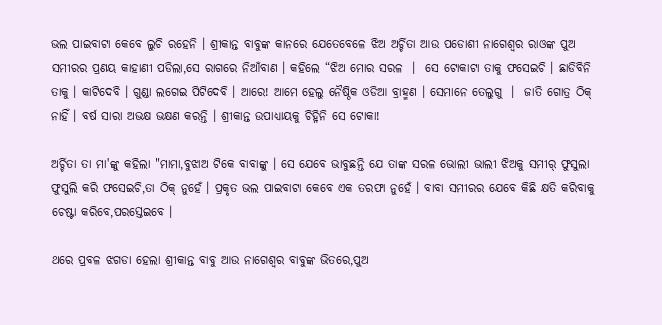ଭଲ ପାଇବାଟା କେବେ ଲୁଚି ରହେନି । ଶ୍ରୀକାନ୍ତ ବାବୁଙ୍କ କାନରେ ଯେତେବେଳେ ଝିଅ ଅର୍ଚ୍ଚିତା ଆଉ ପଡୋଶୀ ନାଗେଶ୍ଵର ରାଓଙ୍କ ପୁଅ ସମୀରର ପ୍ରଣୟ କାହାଣୀ ପଡିଲା,ସେ ରାଗରେ ନିଆଁବାଣ । କହିଲେ “ଝିଅ ମୋର ସରଳ  ।  ସେ ଟୋକାଟା ତାକୁ ଫସେଇଚି । ଛାଡିବିନି ତାକୁ । କାଟିଦେବି । ଗୁଣ୍ଡା ଲଗେଇ ପିଟିଦେବି । ଆରେ! ଆମେ ହେଲୁ ନୈଷ୍ଠିକ ଓଡିଆ ବ୍ରାହ୍ମଣ । ସେମାନେ ତେଲୁଗୁ  ।  ଜାତି ଗୋତ୍ର ଠିକ୍ ନାହିଁ । ବର୍ଷ ସାରା ଅଭକ୍ଷ ଭକ୍ଷଣ କରନ୍ତି । ଶ୍ରୀକାନ୍ତ ଉପାଧ୍ୟାୟକୁ ଚିହ୍ନିନି ସେ ଟୋକା!

ଅର୍ଚ୍ଚିତା ତା ମା'ଙ୍କୁ କହିଲା "ମାମା,ବୁଝାଅ ଟିକେ ବାବାଙ୍କୁ । ସେ ଯେବେ ଭାବୁଛନ୍ତି ଯେ ତାଙ୍କ ସରଳ ଭୋଲୀ ଭାଲୀ ଝିଅକୁ ସମୀର୍ ଫୁସୁଲା ଫୁସୁଲି କରି ଫସେଇଚି,ତା ଠିକ୍ ନୁହେଁ । ପ୍ରକୃତ ଭଲ ପାଇବାଟା କେବେ ଏକ ତରଫା ନୁହେଁ । ବାବା ସମୀରର ଯେବେ କିଛି କ୍ଷତି କରିବାକୁ ଚେଷ୍ଟା କରିବେ,ପରସ୍ତେଇବେ ।

ଥରେ ପ୍ରବଳ ଝଗଡା ହେଲା ଶ୍ରୀକାନ୍ତ ବାବୁ ଆଉ ନାଗେଶ୍ଵର ବାବୁଙ୍କ ଭିତରେ,ପୁଅ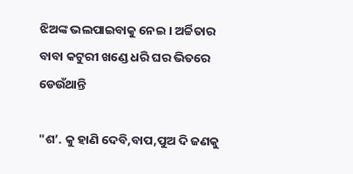ଝିଅଙ୍କ ଭଲପାଇବାକୁ ନେଇ । ଅର୍ଚ୍ଚିତାର ବାବା କଟୁରୀ ଖଣ୍ଡେ ଧରି ଘର ଭିତରେ ଡେଉଁଥାନ୍ତି

"ଶ’. କୁ ହାଣି ଦେବି,ବାପ,ପୁଅ ଦି ଜଣକୁ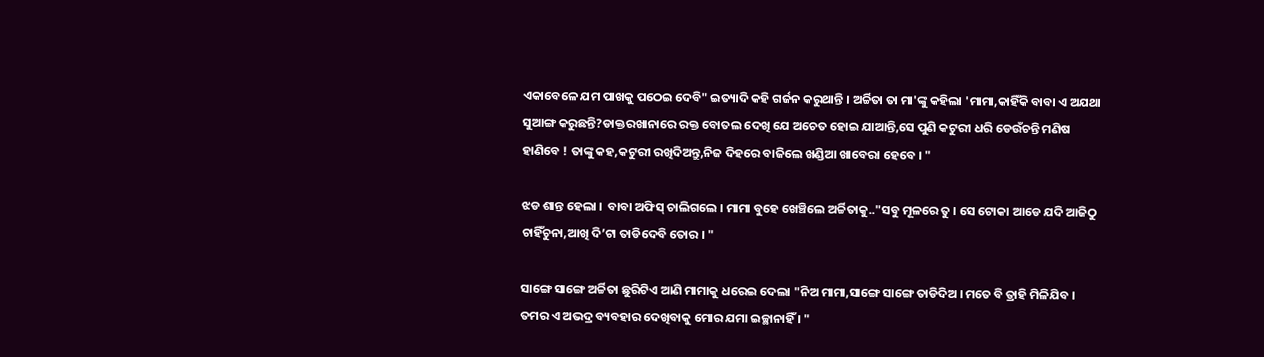ଏକାବେଳେ ଯମ ପାଖକୁ ପଠେଇ ଦେବି" ଇତ୍ୟାଦି କହି ଗର୍ଜନ କରୁଥାନ୍ତି । ଅର୍ଚ୍ଚିତା ତା ମା'ଙ୍କୁ କହିଲା 'ମାମା,କାହିଁକି ବାବା ଏ ଅଯଥା ସୁଆଙ୍ଗ କରୁଛନ୍ତି?ଡାକ୍ତରଖାନାରେ ରକ୍ତ ବୋତଲ ଦେଖି ଯେ ଅଚେତ ହୋଇ ଯାଆନ୍ତି,ସେ ପୁଣି କଟୁରୀ ଧରି ଡେଉଁଚନ୍ତି ମଣିଷ ହାଣିବେ ! ତାଙ୍କୁ କହ,କଟୁରୀ ରଖିଦିଅନ୍ତୁ,ନିଜ ଦିହରେ ବାଜିଲେ ଖଣ୍ଡିଆ ଖାବେରା ହେବେ । "

ଝଡ ଶାନ୍ତ ହେଲା ।  ବାବା ଅଫିସ୍ ଚାଲିଗଲେ । ମାମା ବୁହେ ଖେଞ୍ଚିଲେ ଅର୍ଚ୍ଚିତାକୁ.."ସବୁ ମୂଳରେ ତୁ । ସେ ଟୋକା ଆଡେ ଯଦି ଆଜିଠୁ ଚାହିଁଚୁନା,ଆଖି ଦି’ଟା ତାଡିଦେବି ତୋର । "

ସାଙ୍ଗେ ସାଙ୍ଗେ ଅର୍ଚ୍ଚିତା ଛୁରିଟିଏ ଆଣି ମାମାକୁ ଧରେଇ ଦେଲା "ନିଅ ମାମା,ସାଙ୍ଗେ ସାଙ୍ଗେ ତାଡିଦିଅ । ମତେ ବି ତ୍ରାହି ମିଳିଯିବ । ତମର ଏ ଅଭଦ୍ର ବ୍ୟବହାର ଦେଖିବାକୁ ମୋର ଯମା ଇଚ୍ଛାନାହିଁ । "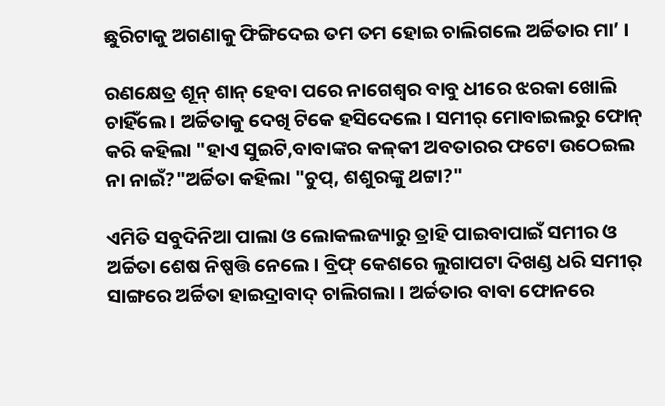ଛୁରିଟାକୁ ଅଗଣାକୁ ଫିଙ୍ଗିଦେଇ ତମ ତମ ହୋଇ ଚାଲିଗଲେ ଅର୍ଚ୍ଚିତାର ମା’ ।

ରଣକ୍ଷେତ୍ର ଶୂନ୍ ଶାନ୍ ହେବା ପରେ ନାଗେଶ୍ଵର ବାବୁ ଧୀରେ ଝରକା ଖୋଲି ଚାହିଁଲେ । ଅର୍ଚ୍ଚିତାକୁ ଦେଖି ଟିକେ ହସିଦେଲେ । ସମୀର୍ ମୋବାଇଲରୁ ଫୋନ୍ କରି କହିଲା "ହାଏ ସୁଇଟି,ବାବାଙ୍କର କଳ୍‌କୀ ଅବତାରର ଫଟୋ ଉଠେଇଲ ନା ନାଇଁ?"ଅର୍ଚ୍ଚିତା କହିଲା "ଚୁପ୍, ଶଶୁରଙ୍କୁ ଥଟ୍ଟା?"

ଏମିତି ସବୁଦିନିଆ ପାଲା ଓ ଲୋକଲଜ୍ୟାରୁ ତ୍ରାହି ପାଇବାପାଇଁ ସମୀର ଓ ଅର୍ଚ୍ଚିତା ଶେଷ ନିଷ୍ପତ୍ତି ନେଲେ । ବ୍ରିଫ୍ କେଶରେ ଲୁଗାପଟା ଦିଖଣ୍ଡ ଧରି ସମୀର୍ ସାଙ୍ଗରେ ଅର୍ଚ୍ଚିତା ହାଇଦ୍ରାବାଦ୍ ଚାଲିଗଲା । ଅର୍ଚ୍ଚତାର ବାବା ଫୋନରେ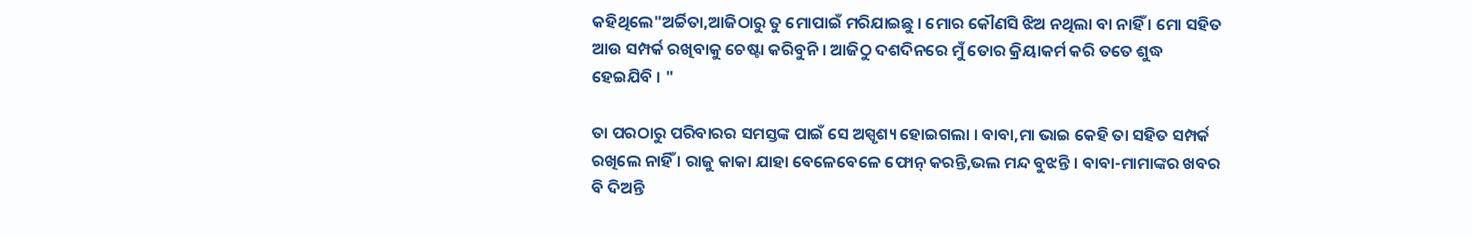କହିଥିଲେ"ଅର୍ଚ୍ଚିତା,ଆଜିଠାରୁ ତୁ ମୋପାଇଁ ମରିଯାଇଛୁ । ମୋର କୌଣସି ଝିଅ ନଥିଲା ବା ନାହିଁ । ମୋ ସହିତ ଆଉ ସମ୍ପର୍କ ରଖିବାକୁ ଚେଷ୍ଟା କରିବୁନି । ଆଜିଠୁ ଦଶଦିନରେ ମୁଁ ତୋର କ୍ରିୟାକର୍ମ କରି ତତେ ଶୁଦ୍ଧ ହେଇଯିବି । "

ତା ପରଠାରୁ ପରିବାରର ସମସ୍ତଙ୍କ ପାଇଁ ସେ ଅସ୍ପୃଶ୍ୟ ହୋଇଗଲା । ବାବା,ମା ଭାଇ କେହି ତା ସହିତ ସମ୍ପର୍କ ରଖିଲେ ନାହିଁ । ରାଜୁ କାକା ଯାହା ବେଳେବେଳେ ଫୋନ୍ କରନ୍ତି,ଭଲ ମନ୍ଦ ବୁଝନ୍ତି । ବାବା-ମାମାଙ୍କର ଖବର ବି ଦିଅନ୍ତି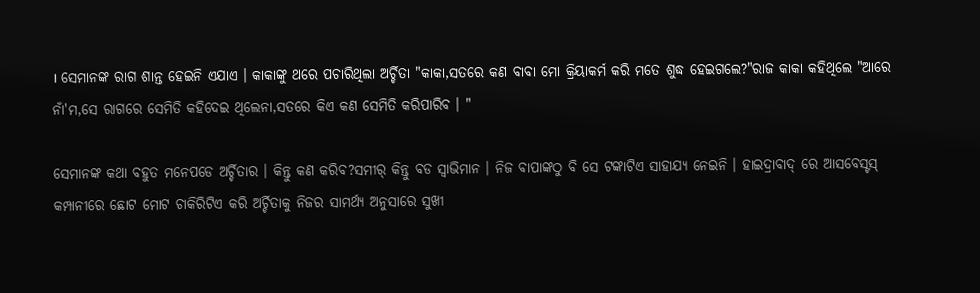। ସେମାନଙ୍କ ରାଗ ଶାନ୍ତ ହେଇନି ଏଯାଏ । କାକାଙ୍କୁ ଥରେ ପଚାରିଥିଲା ଅର୍ଚ୍ଚିତା "କାକା,ସତରେ କଣ ବାବା ମୋ କ୍ରିୟାକର୍ମ କରି ମତେ ଶୁଦ୍ଧ ହେଇଗଲେ?"ରାଜ କାକା କହିଥିଲେ "ଆରେ ନାଁ'ମ,ସେ ରାଗରେ ସେମିତି କହିଦେଇ ଥିଲେନା,ସତରେ କିଏ କଣ ସେମିତି କରିପାରିବ । "

ସେମାନଙ୍କ କଥା ବହୁତ ମନେପଡେ ଅର୍ଚ୍ଚିତାର । କିନ୍ତୁ କଣ କରିବ?ସମୀର୍ କିନ୍ତୁ ବଡ ସ୍ଵାଭିମାନ । ନିଜ ବାପାଙ୍କଠୁ ବି ସେ ଟଙ୍କାଟିଏ ସାହାଯ୍ୟ ନେଇନି । ହାଇଦ୍ରାବାଦ୍ ରେ ଆସବେସ୍ଟସ୍ କମ୍ପାନୀରେ ଛୋଟ ମୋଟ ଚାକିରିଟିଏ କରି ଅର୍ଚ୍ଚିତାକୁ ନିଜର ସାମର୍ଥ୍ୟ ଅନୁସାରେ ସୁଖୀ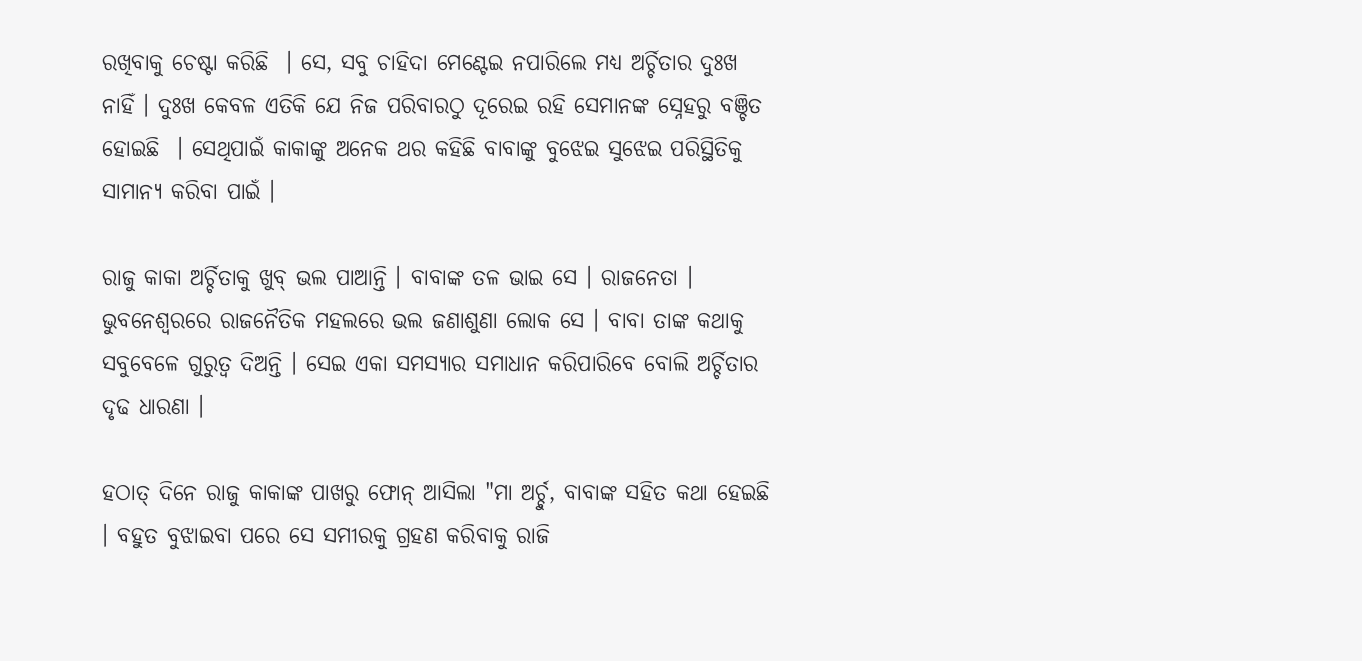ରଖିବାକୁ ଚେଷ୍ଟା କରିଛି  । ସେ, ସବୁ ଚାହିଦା ମେଣ୍ଟେଇ ନପାରିଲେ ମଧ୍ୟ ଅର୍ଚ୍ଚିତାର ଦୁଃଖ ନାହିଁ । ଦୁଃଖ କେବଳ ଏତିକି ଯେ ନିଜ ପରିବାରଠୁ ଦୂରେଇ ରହି ସେମାନଙ୍କ ସ୍ନେହରୁ ବଞ୍ଚିତ ହୋଇଛି  । ସେଥିପାଇଁ କାକାଙ୍କୁ ଅନେକ ଥର କହିଛି ବାବାଙ୍କୁ ବୁଝେଇ ସୁଝେଇ ପରିସ୍ଥିତିକୁ ସାମାନ୍ୟ କରିବା ପାଇଁ ।

ରାଜୁ କାକା ଅର୍ଚ୍ଚିତାକୁ ଖୁବ୍ ଭଲ ପାଆନ୍ତି । ବାବାଙ୍କ ତଳ ଭାଇ ସେ । ରାଜନେତା । ଭୁବନେଶ୍ଵରରେ ରାଜନୈତିକ ମହଲରେ ଭଲ ଜଣାଶୁଣା ଲୋକ ସେ । ବାବା ତାଙ୍କ କଥାକୁ ସବୁବେଳେ ଗୁରୁତ୍ଵ ଦିଅନ୍ତି । ସେଇ ଏକା ସମସ୍ୟାର ସମାଧାନ କରିପାରିବେ ବୋଲି ଅର୍ଚ୍ଚିତାର ଦୃଢ ଧାରଣା ।

ହଠାତ୍ ଦିନେ ରାଜୁ କାକାଙ୍କ ପାଖରୁ ଫୋନ୍ ଆସିଲା "ମା ଅର୍ଚ୍ଚୁ, ବାବାଙ୍କ ସହିତ କଥା ହେଇଛି । ବହୁତ ବୁଝାଇବା ପରେ ସେ ସମୀରକୁ ଗ୍ରହଣ କରିବାକୁ ରାଜି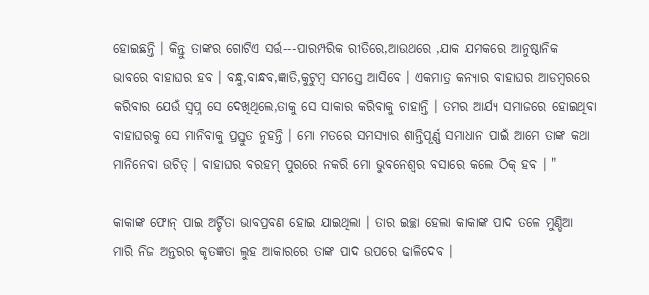ହୋଇଛନ୍ତି । କିନ୍ତୁ ତାଙ୍କର ଗୋଟିଏ ସର୍ତ୍ତ---ପାରମ୍ପରିକ ରୀତିରେ,ଆଉଥରେ ,ଯାକ ଯମକରେ ଆନୁଷ୍ଠାନିକ ଭାବରେ ବାହାଘର ହବ । ବନ୍ଧୁ,ବାନ୍ଧବ,ଜ୍ଞାତି,କୁଟୁମ୍ବ ସମସ୍ତେ ଆସିବେ । ଏକମାତ୍ର କନ୍ୟାର ବାହାଘର ଆଡମ୍ବରରେ କରିବାର ଯେଉଁ ସ୍ଵପ୍ନ ସେ ଦେଖିଥିଲେ,ତାକୁ ସେ ସାକାର କରିବାକୁ ଚାହାନ୍ତି । ତମର ଆର୍ଯ୍ୟ ସମାଜରେ ହୋଇଥିବା ବାହାଘରକୁ ସେ ମାନିବାକୁ ପ୍ରସ୍ତୁତ ନୁହନ୍ତି । ମୋ ମତରେ ସମସ୍ୟାର ଶାନ୍ତିପୂର୍ଣ୍ଣ ସମାଧାନ ପାଇଁ ଆମେ ତାଙ୍କ କଥା ମାନିନେବା ଉଚିତ୍ । ବାହାଘର ବରହମ୍ ପୁରରେ ନକରି ମୋ ଭୁବନେଶ୍ଵର ବସାରେ କଲେ ଠିକ୍ ହବ । "

କାକାଙ୍କ ଫୋନ୍ ପାଇ ଅର୍ଚ୍ଚିତା ଭାବପ୍ରବଣ ହୋଇ ଯାଇଥିଲା । ତାର ଇଚ୍ଛା ହେଲା କାକାଙ୍କ ପାଦ ତଳେ ମୁଣ୍ଡିଆ ମାରି ନିଜ ଅନ୍ତରର କୃତଜ୍ଞତା ଲୁହ ଆକାରରେ ତାଙ୍କ ପାଦ ଉପରେ ଢାଳିଦେବ ।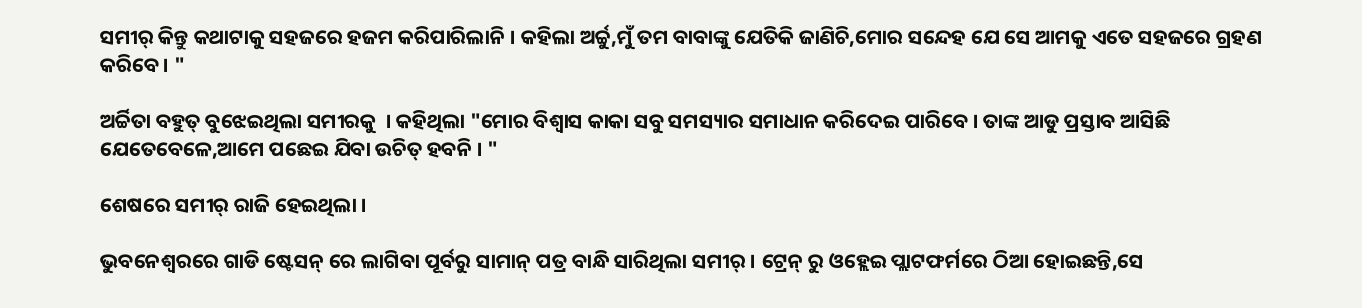ସମୀର୍ କିନ୍ତୁ କଥାଟାକୁ ସହଜରେ ହଜମ କରିପାରିଲାନି । କହିଲା ଅର୍ଚ୍ଚୁ,ମୁଁ ତମ ବାବାଙ୍କୁ ଯେତିକି ଜାଣିଚି,ମୋର ସନ୍ଦେହ ଯେ ସେ ଆମକୁ ଏତେ ସହଜରେ ଗ୍ରହଣ କରିବେ । "

ଅର୍ଚ୍ଚିତା ବହୁତ୍ ବୁଝେଇଥିଲା ସମୀରକୁ  । କହିଥିଲା "ମୋର ବିଶ୍ଵାସ କାକା ସବୁ ସମସ୍ୟାର ସମାଧାନ କରିଦେଇ ପାରିବେ । ତାଙ୍କ ଆଡୁ ପ୍ରସ୍ତାବ ଆସିଛି ଯେତେବେଳେ,ଆମେ ପଛେଇ ଯିବା ଉଚିତ୍ ହବନି । "

ଶେଷରେ ସମୀର୍ ରାଜି ହେଇଥିଲା ।

ଭୁବନେଶ୍ଵରରେ ଗାଡି ଷ୍ଟେସନ୍ ରେ ଲାଗିବା ପୂର୍ବରୁ ସାମାନ୍ ପତ୍ର ବାନ୍ଧି ସାରିଥିଲା ସମୀର୍ । ଟ୍ରେନ୍ ରୁ ଓହ୍ଲେଇ ପ୍ଲାଟଫର୍ମରେ ଠିଆ ହୋଇଛନ୍ତି,ସେ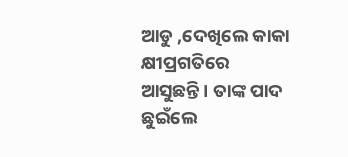ଆଡୁ ,ଦେଖିଲେ କାକା କ୍ଷୀପ୍ରଗତିରେ ଆସୁଛନ୍ତି । ତାଙ୍କ ପାଦ ଛୁଇଁଲେ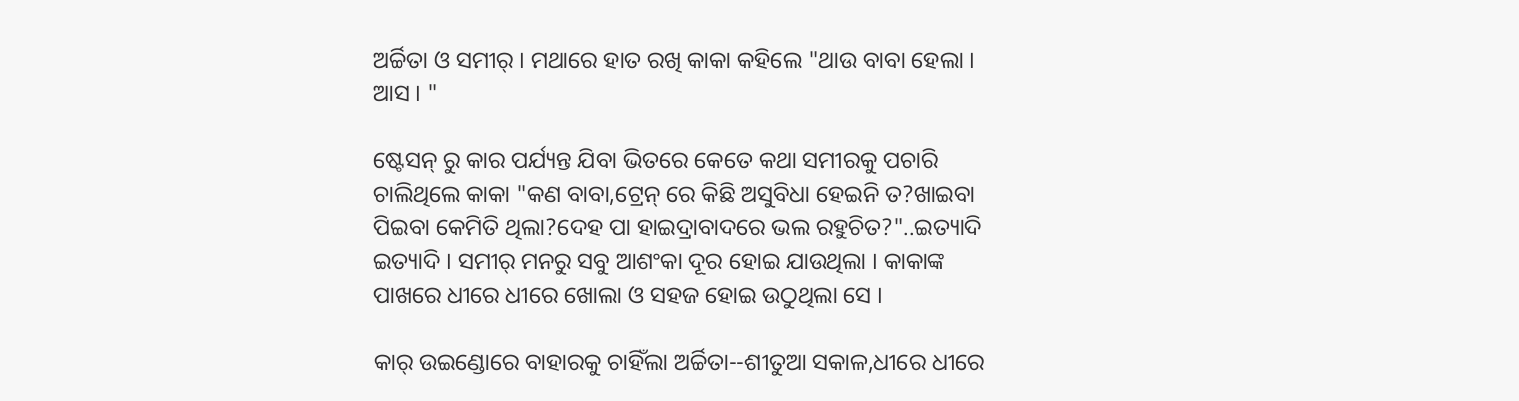ଅର୍ଚ୍ଚିତା ଓ ସମୀର୍ । ମଥାରେ ହାତ ରଖି କାକା କହିଲେ "ଥାଉ ବାବା ହେଲା । ଆସ । "

ଷ୍ଟେସନ୍ ରୁ କାର ପର୍ଯ୍ୟନ୍ତ ଯିବା ଭିତରେ କେତେ କଥା ସମୀରକୁ ପଚାରି ଚାଲିଥିଲେ କାକା "କଣ ବାବା,ଟ୍ରେନ୍ ରେ କିଛି ଅସୁବିଧା ହେଇନି ତ?ଖାଇବା ପିଇବା କେମିତି ଥିଲା?ଦେହ ପା ହାଇଦ୍ରାବାଦରେ ଭଲ ରହୁଚିତ?"..ଇତ୍ୟାଦି ଇତ୍ୟାଦି । ସମୀର୍ ମନରୁ ସବୁ ଆଶଂକା ଦୂର ହୋଇ ଯାଉଥିଲା । କାକାଙ୍କ ପାଖରେ ଧୀରେ ଧୀରେ ଖୋଲା ଓ ସହଜ ହୋଇ ଉଠୁଥିଲା ସେ ।

କାର୍ ଉଇଣ୍ଡୋରେ ବାହାରକୁ ଚାହିଁଲା ଅର୍ଚ୍ଚିତା--ଶୀତୁଆ ସକାଳ,ଧୀରେ ଧୀରେ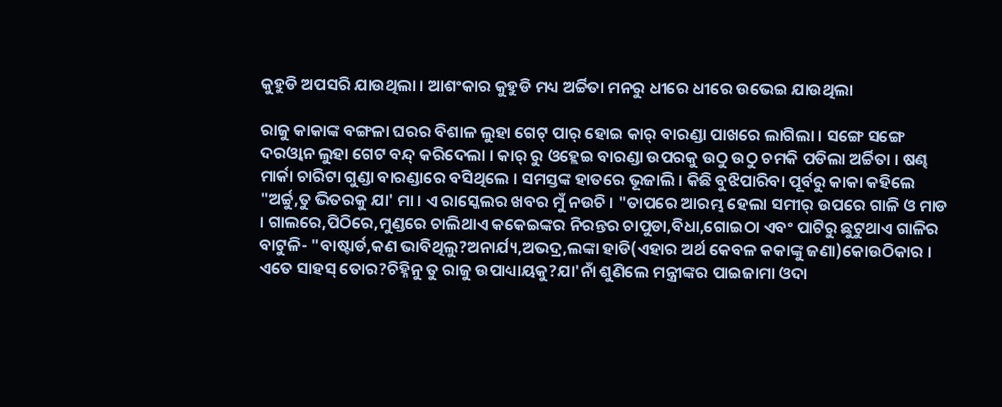କୁହୁଡି ଅପସରି ଯାଉଥିଲା । ଆଶଂକାର କୁହୁଡି ମଧ୍ୟ ଅର୍ଚ୍ଚିତା ମନରୁ ଧୀରେ ଧୀରେ ଉଭେଇ ଯାଉଥିଲା

ରାଜୁ କାକାଙ୍କ ବଙ୍ଗଳା ଘରର ବିଶାଳ ଲୁହା ଗେଟ୍ ପାର୍ ହୋଇ କାର୍ ବାରଣ୍ଡା ପାଖରେ ଲାଗିଲା । ସଙ୍ଗେ ସଙ୍ଗେ ଦରଓ୍ବାନ ଲୁହା ଗେଟ ବନ୍ଦ୍ କରିଦେଲା । କାର୍ ରୁ ଓହ୍ଲେଇ ବାରଣ୍ଡା ଉପରକୁ ଉଠୁ ଉଠୁ ଚମକି ପଡିଲା ଅର୍ଚ୍ଚିତା । ଷଣ୍ଢ ମାର୍କା ଚାରିଟା ଗୁଣ୍ଡା ବାରଣ୍ଡାରେ ବସିଥିଲେ । ସମସ୍ତଙ୍କ ହାତରେ ଭୂଜାଲି । କିଛି ବୁଝିପାରିବା ପୂର୍ବରୁ କାକା କହିଲେ "ଅର୍ଚ୍ଚୁ,ତୁ ଭିତରକୁ ଯା' ମା । ଏ ରାସ୍କେଲର ଖବର ମୁଁ ନଉଚି । "ତାପରେ ଆରମ୍ଭ ହେଲା ସମୀର୍ ଉପରେ ଗାଳି ଓ ମାଡ । ଗାଲରେ,ପିଠିରେ,ମୁଣ୍ଡରେ ଚାଲିଥାଏ କକେଇଙ୍କର ନିରନ୍ତର ଚାପୁଡା,ବିଧା,ଗୋଇଠା ଏବଂ ପାଟିରୁ ଛୁଟୁଥାଏ ଗାଳିର ବାଟୁଳି- "ବାଷ୍ଟାର୍ଡ,କଣ ଭାବିଥିଲୁ?ଅନାର୍ଯ୍ୟ,ଅଭଦ୍ର,ଲଙ୍କା ହାଡି(ଏହାର ଅର୍ଥ କେବଳ କକାଙ୍କୁ ଜଣା)କୋଉଠିକାର । ଏତେ ସାହସ୍ ତୋର?ଚିହ୍ନିନୁ ତୁ ରାଜୁ ଉପାଧ୍ୟାୟକୁ?ଯା'ନାଁ ଶୁଣିଲେ ମନ୍ତ୍ରୀଙ୍କର ପାଇଜାମା ଓଦା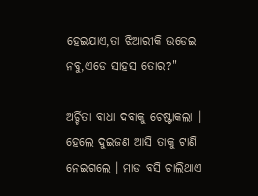ହେଇଯାଏ,ତା ଝିଆରୀକି ଉଡେଇ ନବୁ,ଏଡେ ସାହସ ତୋର?"

ଅର୍ଚ୍ଚିତା ବାଧା ଦବାକୁ ଚେଷ୍ଟାକଲା । ହେଲେ ଦୁଇଜଣ ଆସି ତାକୁ ଟାଣି ନେଇଗଲେ । ମାଡ ବସି ଚାଲିଥାଏ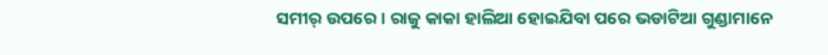ସମୀର୍ ଉପରେ । ରାଜୁ କାକା ହାଲିଆ ହୋଇଯିବା ପରେ ଭଡାଟିଆ ଗୁଣ୍ଡାମାନେ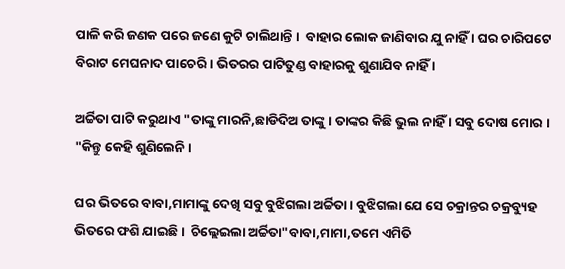ପାଳି କରି ଜଣକ ପରେ ଜଣେ କୁଟି ଚାଲିଥାନ୍ତି ।  ବାହାର ଲୋକ ଜାଣିବାର ଯୁ ନାହିଁ । ଘର ଚାରିପଟେ ବିରାଟ ମେଘନାଦ ପାଚେରି । ଭିତରର ପାଟିତୁଣ୍ଡ ବାହାରକୁ ଶୁଣାଯିବ ନାହିଁ ।

ଅର୍ଚ୍ଚିତା ପାଟି କରୁଥାଏ "ତାଙ୍କୁ ମାରନି,ଛାଡିଦିଅ ତାଙ୍କୁ । ତାଙ୍କର କିଛି ଭୁଲ ନାହିଁ । ସବୁ ଦୋଷ ମୋର । "କିନ୍ତୁ କେହି ଶୁଣିଲେନି ।

ଘର ଭିତରେ ବାବା,ମାମାଙ୍କୁ ଦେଖି ସବୁ ବୁଝିଗଲା ଅର୍ଚ୍ଚିତା । ବୁଝିଗଲା ଯେ ସେ ଚକ୍ରାନ୍ତର ଚକ୍ରବ୍ୟୁହ ଭିତରେ ଫଶି ଯାଇଛି ।  ଚିଲ୍ଲେଇଲା ଅର୍ଚ୍ଚିତା"ବାବା,ମାମା,ତମେ ଏମିତି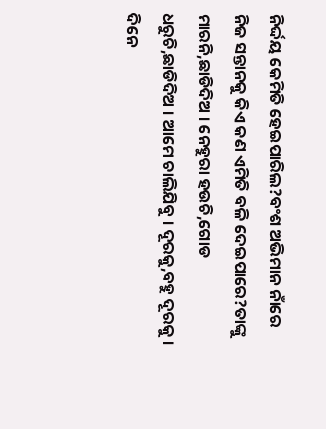ନିର୍ଦ୍ଦୟ କେମିତି ହେଇପାରିଲ?ବଂଶ ଅଭିମାନ ନାଁରେ ନିଜ ସନ୍ତାନକୁ କିଏ କଣ ଏମିତି ବଳି ଦେଇପାରେ?ତାଙ୍କୁ ମାରନି,ଛାଡିଦିଅ । ନେହୁରା ହଉଚି,ଗୋଡ ଧରୁଚି,ଛାଡିଦିଅ । ଆମେ ଚାଲିଯିବୁ । ଦୂରକୁ,ବହୁ ଦୂରକୁ । ଦିନେ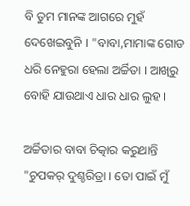ବି ତୁମ ମାନଙ୍କ ଆଗରେ ମୁହଁ ଦେଖେଇବୁନି । "ବାବା,ମାମାଙ୍କ ଗୋଡ ଧରି ନେହୁରା ହେଲା ଅର୍ଚ୍ଚିତା । ଆଖିରୁ ବୋହି ଯାଉଥାଏ ଧାର ଧାର ଲୁହ ।

ଅର୍ଚ୍ଚିତାର ବାବା ଚିତ୍କାର କରୁଥାନ୍ତି "ଚୁପକର୍ ଦୁଶ୍ଚରିତ୍ରା । ତୋ ପାଇଁ ମୁଁ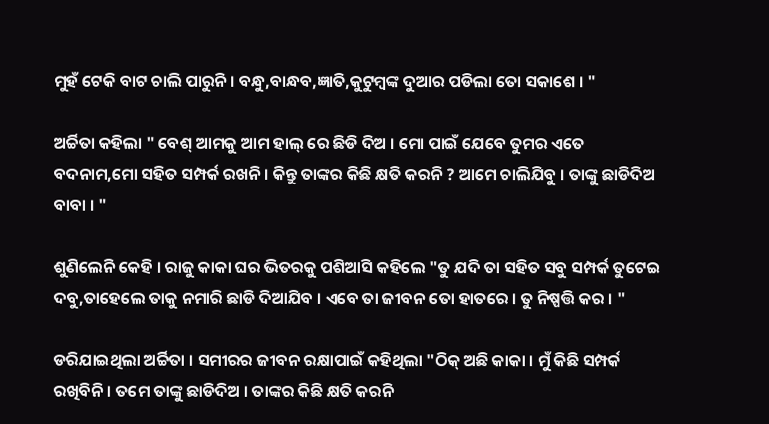ମୁହଁ ଟେକି ବାଟ ଚାଲି ପାରୁନି । ବନ୍ଧୁ,ବାନ୍ଧବ,ଜ୍ଞାତି,କୁଟୁମ୍ବଙ୍କ ଦୁଆର ପଡିଲା ତୋ ସକାଶେ । "

ଅର୍ଚ୍ଚିତା କହିଲା " ବେଶ୍ ଆମକୁ ଆମ ହାଲ୍ ରେ ଛିଡି ଦିଅ । ମୋ ପାଇଁ ଯେବେ ତୁମର ଏତେ ବଦନାମ,ମୋ ସହିତ ସମ୍ପର୍କ ରଖନି । କିନ୍ତୁ ତାଙ୍କର କିଛି କ୍ଷତି କରନି ? ଆମେ ଚାଲିଯିବୁ । ତାଙ୍କୁ ଛାଡିଦିଅ ବାବା । "

ଶୁଣିଲେନି କେହି । ରାଜୁ କାକା ଘର ଭିତରକୁ ପଶିଆସି କହିଲେ "ତୁ ଯଦି ତା ସହିତ ସବୁ ସମ୍ପର୍କ ତୁଟେଇ ଦବୁ,ତାହେଲେ ତାକୁ ନମାରି ଛାଡି ଦିଆଯିବ । ଏବେ ତା ଜୀବନ ତୋ ହାତରେ । ତୁ ନିଷ୍ପତ୍ତି କର । "

ଡରିଯାଇଥିଲା ଅର୍ଚ୍ଚିତା । ସମୀରର ଜୀବନ ରକ୍ଷାପାଇଁ କହିଥିଲା "ଠିକ୍ ଅଛି କାକା । ମୁଁ କିଛି ସମ୍ପର୍କ ରଖିବିନି । ତମେ ତାଙ୍କୁ ଛାଡିଦିଅ । ତାଙ୍କର କିଛି କ୍ଷତି କରନି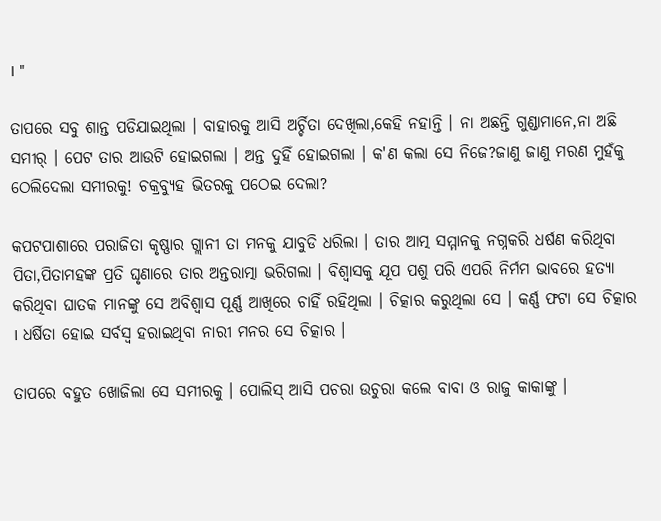। "

ତାପରେ ସବୁ ଶାନ୍ତ ପଡିଯାଇଥିଲା । ବାହାରକୁ ଆସି ଅର୍ଚ୍ଚିତା ଦେଖିଲା,କେହି ନହାନ୍ତି । ନା ଅଛନ୍ତି ଗୁଣ୍ଡାମାନେ,ନା ଅଛି ସମୀର୍ । ପେଟ ତାର ଆଉଟି ହୋଇଗଲା । ଅନ୍ତ ଦୁହିଁ ହୋଇଗଲା । କ'ଣ କଲା ସେ ନିଜେ?ଜାଣୁ ଜାଣୁ ମରଣ ମୁହଁକୁ ଠେଲିଦେଲା ସମୀରକୁ! ଚକ୍ରବ୍ୟୁହ ଭିତରକୁ ପଠେଇ ଦେଲା?

କପଟପାଶାରେ ପରାଜିତା କୃଷ୍ଣାର ଗ୍ଲାନୀ ତା ମନକୁ ଯାବୁଡି ଧରିଲା । ତାର ଆତ୍ମ ସମ୍ମାନକୁ ନଗ୍ନକରି ଧର୍ଷଣ କରିଥିବା ପିତା,ପିତାମହଙ୍କ ପ୍ରତି ଘୃଣାରେ ତାର ଅନ୍ତରାତ୍ମା ଭରିଗଲା । ବିଶ୍ଵାସକୁ ଯୂପ ପଶୁ ପରି ଏପରି ନିର୍ମମ ଭାବରେ ହତ୍ୟା କରିଥିବା ଘାତକ ମାନଙ୍କୁ ସେ ଅବିଶ୍ଵାସ ପୂର୍ଣ୍ଣ ଆଖିରେ ଚାହିଁ ରହିଥିଲା । ଚିତ୍କାର କରୁଥିଲା ସେ । କର୍ଣ୍ଣ ଫଟା ସେ ଚିତ୍କାର । ଧର୍ଷିତା ହୋଇ ସର୍ବସ୍ଵ ହରାଇଥିବା ନାରୀ ମନର ସେ ଚିତ୍କାର ।

ତାପରେ ବହୁତ ଖୋଜିଲା ସେ ସମୀରକୁ । ପୋଲିସ୍ ଆସି ପଚରା ଉଚୁରା କଲେ ବାବା ଓ ରାଜୁ କାକାଙ୍କୁ ।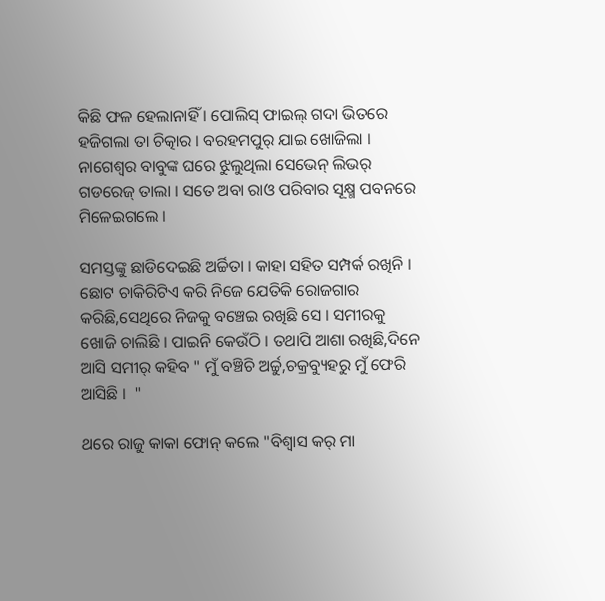କିଛି ଫଳ ହେଲାନାହିଁ । ପୋଲିସ୍ ଫାଇଲ୍ ଗଦା ଭିତରେ ହଜିଗଲା ତା ଚିତ୍କାର । ବରହମପୁର୍ ଯାଇ ଖୋଜିଲା । ନାଗେଶ୍ଵର ବାବୁଙ୍କ ଘରେ ଝୁଲୁଥିଲା ସେଭେନ୍ ଲିଭର୍ ଗଡରେଜ୍ ତାଲା । ସତେ ଅବା ରାଓ ପରିବାର ସୂକ୍ଷ୍ମ ପବନରେ ମିଳେଇଗଲେ ।

ସମସ୍ତଙ୍କୁ ଛାଡିଦେଇଛି ଅର୍ଚ୍ଚିତା । କାହା ସହିତ ସମ୍ପର୍କ ରଖିନି । ଛୋଟ ଚାକିରିଟିଏ କରି ନିଜେ ଯେତିକି ରୋଜଗାର କରିଛି,ସେଥିରେ ନିଜକୁ ବଞ୍ଚେଇ ରଖିଛି ସେ । ସମୀରକୁ ଖୋଜି ଚାଲିଛି । ପାଇନି କେଉଁଠି । ତଥାପି ଆଶା ରଖିଛି,ଦିନେ ଆସି ସମୀର୍ କହିବ " ମୁଁ ବଞ୍ଚିଚି ଅର୍ଚ୍ଚୁ,ଚକ୍ରବ୍ୟୁହରୁ ମୁଁ ଫେରି ଆସିଛି ।  "

ଥରେ ରାଜୁ କାକା ଫୋନ୍ କଲେ "ବିଶ୍ଵାସ କର୍ ମା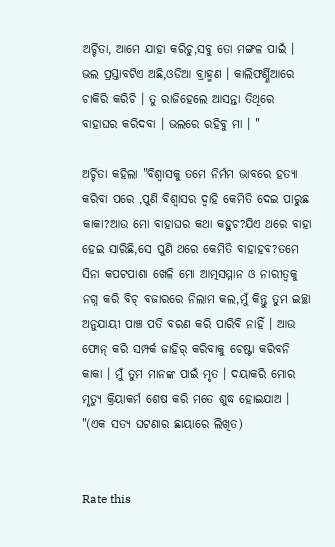ଅର୍ଚ୍ଚିତା, ଆମେ ଯାହା କରିଚୁ,ସବୁ ତୋ ମଙ୍ଗଳ ପାଇଁ । ଭଲ ପ୍ରସ୍ତାବଟିଏ ଅଛି,ଓଡିଆ ବ୍ରାହ୍ମଣ । କାଲିଫର୍ଣ୍ଣିଆରେ ଚାକିରି କରିଚି । ତୁ ରାଜିହେଲେ ଆସନ୍ତା ତିଥିରେ ବାହାଘର କରିଦବା । ଭଲରେ ରହିବୁ ମା । "

ଅର୍ଚ୍ଚିତା କହିଲା "ବିଶ୍ଵାସକୁ ତମେ ନିର୍ମମ ଭାବରେ ହତ୍ୟା କରିବା ପରେ ,ପୁଣି ବିଶ୍ଵାସର ଦ୍ଵାହି କେମିତି ଦେଇ ପାରୁଛ କାକା?ଆଉ ମୋ ବାହାଘର କଥା କହୁଚ?ଯିଏ ଥରେ ବାହା ହେଇ ସାରିଛି,ସେ ପୁଣି ଥରେ କେମିତି ବାହାହବ?ତମେ ସିନା କପଟପାଶା ଖେଳି ମୋ ଆତ୍ମସମ୍ମାନ ଓ ନାରୀତ୍ଵକୁ ନଗ୍ନ କରି ବିଚ୍ ବଜାରରେ ନିଲାମ କଲ,ମୁଁ କିନ୍ତୁ ତୁମ ଇଚ୍ଛା ଅନୁଯାୟୀ ପାଞ୍ଚ ପତି ବରଣ କରି ପାରିବି ନାହିଁ । ଆଉ ଫୋନ୍ କରି ସମ୍ପର୍କ ଜାହିର୍ କରିବାକୁ ଚେଷ୍ଟା କରିବନି କାକା । ମୁଁ ତୁମ ମାନଙ୍କ ପାଇଁ ମୃତ । ଦୟାକରି ମୋର ମୃତ୍ୟୁ କ୍ରିୟାକର୍ମ ଶେଷ କରି ମତେ ଶୁଦ୍ଧ ହୋଇଯାଅ । "(ଏକ ସତ୍ୟ ଘଟଣାର ଛାୟାରେ ଲିଖିତ)


Rate this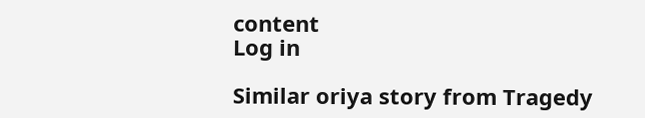content
Log in

Similar oriya story from Tragedy